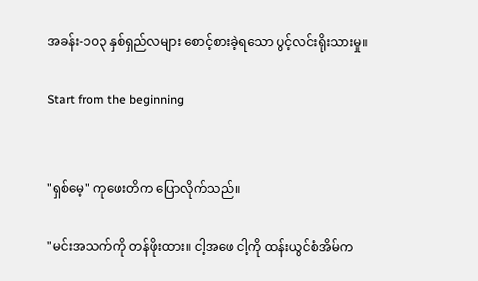အခန်း-၁၀၃ နှစ်ရှည်လများ စောင့်စားခဲ့ရသော ပွင့်လင်းရိုးသားမှု။

Start from the beginning


"ရှစ်မေ့" ကုဖေးတိက ပြောလိုက်သည်။

"မင်းအသက်ကို တန်ဖိုးထား။ ငါ့အဖေ ငါ့ကို ထန်းယွင်စံအိမ်က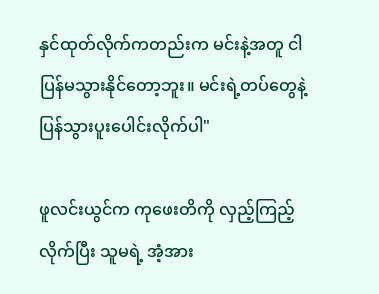နှင်ထုတ်လိုက်ကတည်းက မင်းနဲ့အတူ ငါပြန်မသွားနိုင်တော့ဘူး။ မင်းရဲ့တပ်တွေနဲ့ ပြန်သွားပူးပေါင်းလိုက်ပါ"

ဖူလင်းယွင်က ကုဖေးတိကို လှည့်ကြည့်လိုက်ပြီး သူမရဲ့ အံ့အား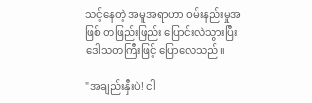သင့်နေတဲ့ အမူအရာဟာ ဝမ်းနည်းမှုအဖြစ် တဖြည်းဖြည်း ပြောင်းလဲသွားပြီး ဒေါသတကြီးဖြင့် ပြောလေသည်။

"အချည်းနှီးပဲ! ငါ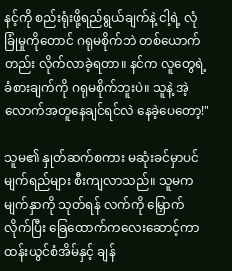နင့်ကို စည်းရုံးဖို့ရည်ရွယ်ချက်နဲ့ ငါ့ရဲ့ လုံခြုံမှုကိုတောင် ဂရုမစိုက်ဘဲ တစ်ယောက်တည်း လိုက်လာခဲ့ရတာ။ နင်က လူတွေရဲ့ ခံစားချက်ကို ဂရုမစိုက်ဘူးပဲ။ သူနဲ့ အဲ့လောက်အတူနေချင်ရင်လဲ နေခဲ့ပေတော့!"

သူမ၏ နှုတ်ဆက်စကား မဆုံးခင်မှာပင် မျက်ရည်များ စီးကျလာသည်။ သူမက မျက်နှာကို သုတ်ရန် လက်ကို မြှောက်လိုက်ပြီး ခြေထောက်ကလေးဆောင့်ကာ ထန်းယွင်စံအိမ်နှင့် ချန်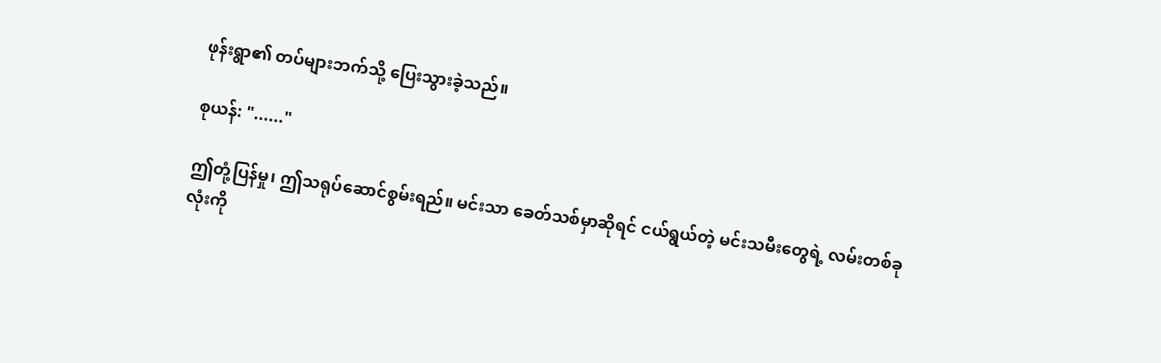ဖုန်းရွာ၏ တပ်များဘက်သို့ ပြေးသွားခဲ့သည်။

စုယန်: "......"

ဤတုံ့ပြန်မှု၊ ဤသရုပ်ဆောင်စွမ်းရည်။ မင်းသာ ခေတ်သစ်မှာဆိုရင် ငယ်ရွယ်တဲ့ မင်းသမီးတွေရဲ့ လမ်းတစ်ခုလုံးကို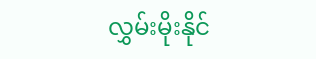လွှမ်းမိုးနိုင်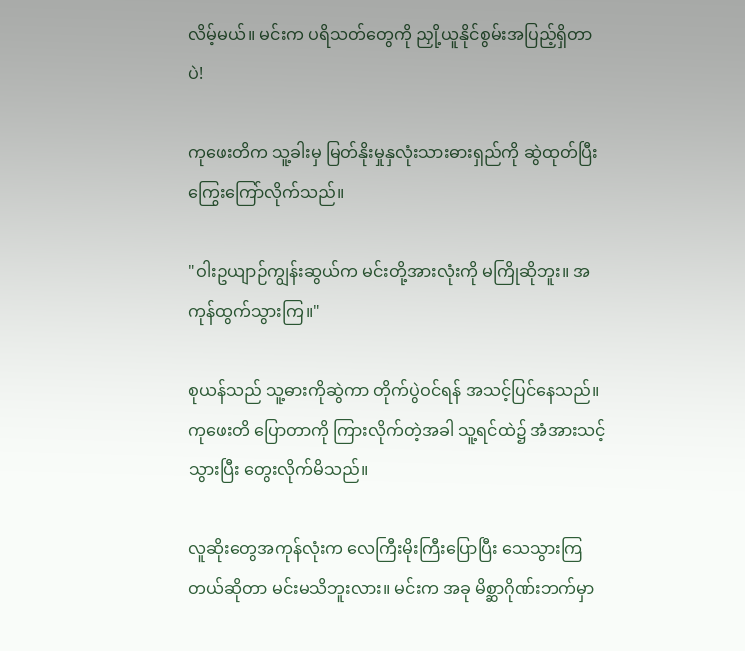လိမ့်မယ်။ မင်းက ပရိသတ်တွေကို ညှို့ယူနိုင်စွမ်းအပြည့်ရှိတာပဲ!

ကုဖေးတိက သူ့ခါးမှ မြတ်နိုးမှုနှလုံးသားဓားရှည်ကို ဆွဲထုတ်ပြီး ကြွေးကြော်လိုက်သည်။

"ဝါးဥယျာဉ်ကျွန်းဆွယ်က မင်းတို့အားလုံးကို မကြိုဆိုဘူး။ အကုန်ထွက်သွားကြ။"

စုယန်သည် သူ့ဓားကိုဆွဲကာ တိုက်ပွဲဝင်ရန် အသင့်ပြင်နေသည်။ ကုဖေးတိ ပြောတာကို ကြားလိုက်တဲ့အခါ သူ့ရင်ထဲ၌ အံအားသင့်သွားပြီး တွေးလိုက်မိသည်။

လူဆိုးတွေအကုန်လုံးက လေကြီးမိုးကြီးပြောပြီး သေသွားကြတယ်ဆိုတာ မင်းမသိဘူးလား။ မင်းက အခု မိစ္ဆာဂိုဏ်းဘက်မှာ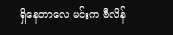ရှိနေတာလေ မင်းက ဗီလိန်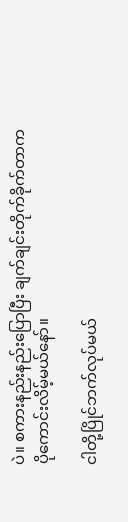ပဲ။ စကားနည်းနည်းပြောပြီး ချက်ချင်းတိုက်ခိုက်တာက
ပိုကောင်းလိမ့်မယ်နော်။

ငါတို့ပြိုင်ဘက်လုပ်မယ်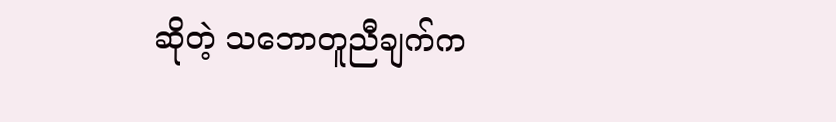ဆိုတဲ့ သဘောတူညီချက်က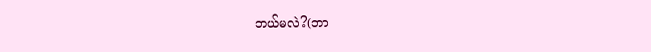ဘယ်မလဲ?(ဘာ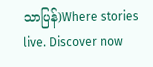သာပြန်)Where stories live. Discover now